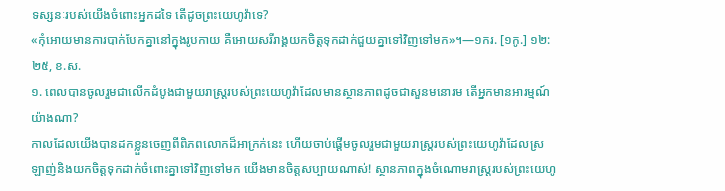ទស្សនៈរបស់យើងចំពោះអ្នកដទៃ តើដូចព្រះយេហូវ៉ាទេ?
«កុំអោយមានការបាក់បែកគ្នានៅក្នុងរូបកាយ គឺអោយសរីរាង្គយកចិត្តទុកដាក់ជួយគ្នាទៅវិញទៅមក»។—១ករ. [១កូ.] ១២:២៥, ខ.ស.
១. ពេលបានចូលរួមជាលើកដំបូងជាមួយរាស្ត្ររបស់ព្រះយេហូវ៉ាដែលមានស្ថានភាពដូចជាសួនមនោរម តើអ្នកមានអារម្មណ៍យ៉ាងណា?
កាលដែលយើងបានដកខ្លួនចេញពីពិភពលោកដ៏អាក្រក់នេះ ហើយចាប់ផ្ដើមចូលរួមជាមួយរាស្ត្ររបស់ព្រះយេហូវ៉ាដែលស្រឡាញ់និងយកចិត្តទុកដាក់ចំពោះគ្នាទៅវិញទៅមក យើងមានចិត្តសប្បាយណាស់! ស្ថានភាពក្នុងចំណោមរាស្ត្ររបស់ព្រះយេហូ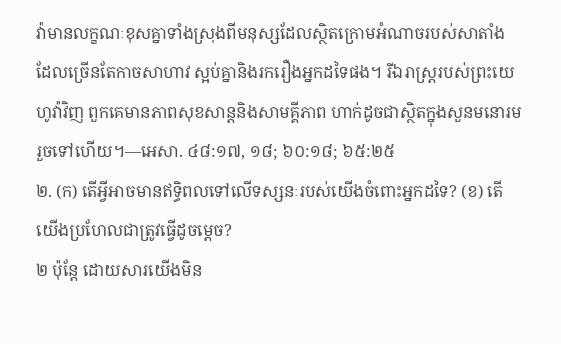វ៉ាមានលក្ខណៈខុសគ្នាទាំងស្រុងពីមនុស្សដែលស្ថិតក្រោមអំណាចរបស់សាតាំង ដែលច្រើនតែកាចសាហាវ ស្អប់គ្នានិងរករឿងអ្នកដទៃផង។ រីឯរាស្ត្ររបស់ព្រះយេហូវ៉ាវិញ ពួកគេមានភាពសុខសាន្តនិងសាមគ្គីភាព ហាក់ដូចជាស្ថិតក្នុងសួនមនោរមរួចទៅហើយ។—អេសា. ៤៨:១៧, ១៨; ៦០:១៨; ៦៥:២៥
២. (ក) តើអ្វីអាចមានឥទ្ធិពលទៅលើទស្សនៈរបស់យើងចំពោះអ្នកដទៃ? (ខ) តើយើងប្រហែលជាត្រូវធ្វើដូចម្ដេច?
២ ប៉ុន្តែ ដោយសារយើងមិន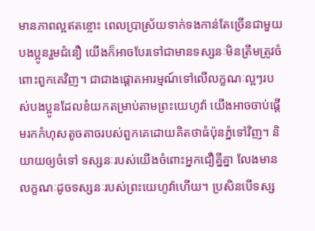មានភាពល្អឥតខ្ចោះ ពេលប្រាស្រ័យទាក់ទងកាន់តែច្រើនជាមួយបងប្អូនរួមជំនឿ យើងក៏អាចបែរទៅជាមានទស្សនៈមិនត្រឹមត្រូវចំពោះពួកគេវិញ។ ជាជាងផ្ដោតអារម្មណ៍ទៅលើលក្ខណៈល្អៗរបស់បងប្អូនដែលខំយកតម្រាប់តាមព្រះយេហូវ៉ា យើងអាចចាប់ផ្ដើមរកកំហុសតូចតាចរបស់ពួកគេដោយគិតថាធំប៉ុនភ្នំទៅវិញ។ និយាយឲ្យចំទៅ ទស្សនៈរបស់យើងចំពោះអ្នកជឿគ្នីគ្នា លែងមានលក្ខណៈដូចទស្សនៈរបស់ព្រះយេហូវ៉ាហើយ។ ប្រសិនបើទស្ស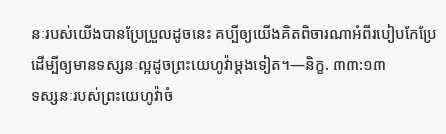នៈរបស់យើងបានប្រែប្រួលដូចនេះ គប្បីឲ្យយើងគិតពិចារណាអំពីរបៀបកែប្រែ ដើម្បីឲ្យមានទស្សនៈល្អដូចព្រះយេហូវ៉ាម្ដងទៀត។—និក្ខ. ៣៣:១៣
ទស្សនៈរបស់ព្រះយេហូវ៉ាចំ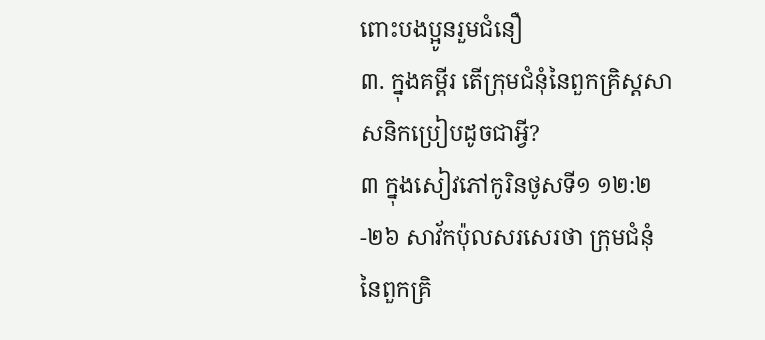ពោះបងប្អូនរួមជំនឿ
៣. ក្នុងគម្ពីរ តើក្រុមជំនុំនៃពួកគ្រិស្តសាសនិកប្រៀបដូចជាអ្វី?
៣ ក្នុងសៀវភៅកូរិនថូសទី១ ១២:២-២៦ សាវ័កប៉ុលសរសេរថា ក្រុមជំនុំនៃពួកគ្រិ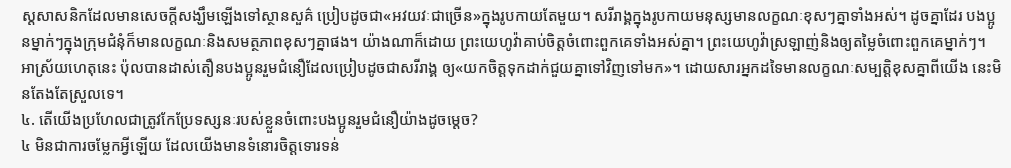ស្តសាសនិកដែលមានសេចក្ដីសង្ឃឹមឡើងទៅស្ថានសួគ៌ ប្រៀបដូចជា«អវយវៈជាច្រើន»ក្នុងរូបកាយតែមួយ។ សរីរាង្គក្នុងរូបកាយមនុស្សមានលក្ខណៈខុសៗគ្នាទាំងអស់។ ដូចគ្នាដែរ បងប្អូនម្នាក់ៗក្នុងក្រុមជំនុំក៏មានលក្ខណៈនិងសមត្ថភាពខុសៗគ្នាផង។ យ៉ាងណាក៏ដោយ ព្រះយេហូវ៉ាគាប់ចិត្តចំពោះពួកគេទាំងអស់គ្នា។ ព្រះយេហូវ៉ាស្រឡាញ់និងឲ្យតម្លៃចំពោះពួកគេម្នាក់ៗ។ អាស្រ័យហេតុនេះ ប៉ុលបានដាស់តឿនបងប្អូនរួមជំនឿដែលប្រៀបដូចជាសរីរាង្គ ឲ្យ«យកចិត្តទុកដាក់ជួយគ្នាទៅវិញទៅមក»។ ដោយសារអ្នកដទៃមានលក្ខណៈសម្បត្ដិខុសគ្នាពីយើង នេះមិនតែងតែស្រួលទេ។
៤. តើយើងប្រហែលជាត្រូវកែប្រែទស្សនៈរបស់ខ្លួនចំពោះបងប្អូនរួមជំនឿយ៉ាងដូចម្ដេច?
៤ មិនជាការចម្លែកអ្វីឡើយ ដែលយើងមានទំនោរចិត្តទោរទន់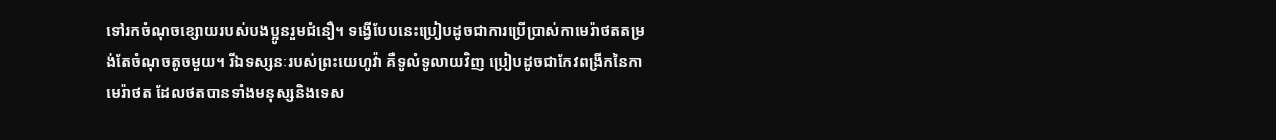ទៅរកចំណុចខ្សោយរបស់បងប្អូនរួមជំនឿ។ ទង្វើបែបនេះប្រៀបដូចជាការប្រើប្រាស់កាមេរ៉ាថតតម្រង់តែចំណុចតូចមួយ។ រីឯទស្សនៈរបស់ព្រះយេហូវ៉ា គឺទូលំទូលាយវិញ ប្រៀបដូចជាកែវពង្រីកនៃកាមេរ៉ាថត ដែលថតបានទាំងមនុស្សនិងទេស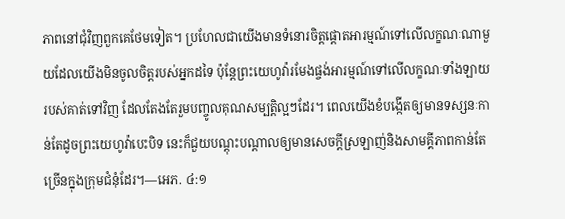ភាពនៅជុំវិញពួកគេថែមទៀត។ ប្រហែលជាយើងមានទំនោរចិត្តផ្ដោតអារម្មណ៍ទៅលើលក្ខណៈណាមួយដែលយើងមិនចូលចិត្តរបស់អ្នកដទៃ ប៉ុន្តែព្រះយេហូវ៉ារមែងផ្ចង់អារម្មណ៍ទៅលើលក្ខណៈទាំងឡាយរបស់គាត់ទៅវិញ ដែលតែងតែរួមបញ្ចូលគុណសម្បត្ដិល្អៗដែរ។ ពេលយើងខំបង្កើតឲ្យមានទស្សនៈកាន់តែដូចព្រះយេហូវ៉ាបេះបិទ នេះក៏ជួយបណ្ដុះបណ្ដាលឲ្យមានសេចក្ដីស្រឡាញ់និងសាមគ្គីភាពកាន់តែច្រើនក្នុងក្រុមជំនុំដែរ។—អេភ. ៤:១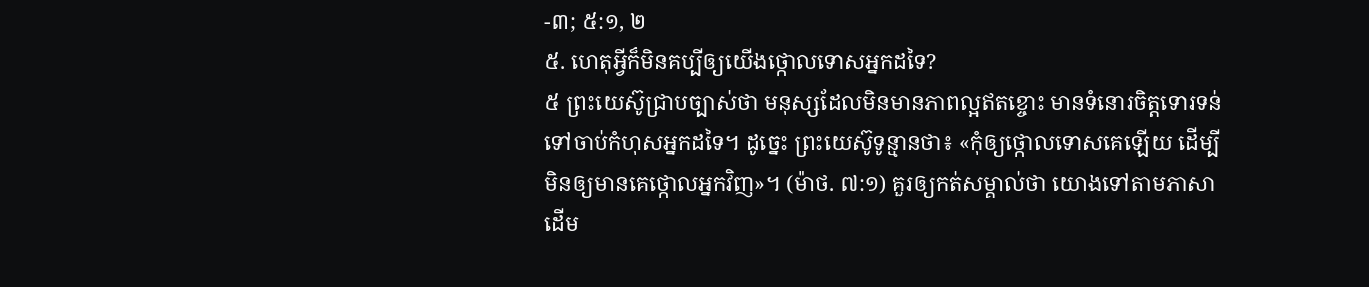-៣; ៥:១, ២
៥. ហេតុអ្វីក៏មិនគប្បីឲ្យយើងថ្កោលទោសអ្នកដទៃ?
៥ ព្រះយេស៊ូជ្រាបច្បាស់ថា មនុស្សដែលមិនមានភាពល្អឥតខ្ចោះ មានទំនោរចិត្តទោរទន់ទៅចាប់កំហុសអ្នកដទៃ។ ដូច្នេះ ព្រះយេស៊ូទូន្មានថា៖ «កុំឲ្យថ្កោលទោសគេឡើយ ដើម្បីមិនឲ្យមានគេថ្កោលអ្នកវិញ»។ (ម៉ាថ. ៧:១) គួរឲ្យកត់សម្គាល់ថា យោងទៅតាមភាសាដើម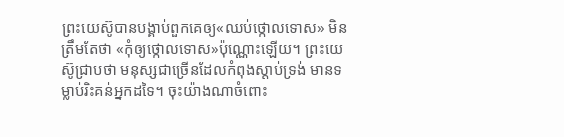ព្រះយេស៊ូបានបង្គាប់ពួកគេឲ្យ«ឈប់ថ្កោលទោស» មិនត្រឹមតែថា «កុំឲ្យថ្កោលទោស»ប៉ុណ្ណោះឡើយ។ ព្រះយេស៊ូជ្រាបថា មនុស្សជាច្រើនដែលកំពុងស្ដាប់ទ្រង់ មានទម្លាប់រិះគន់អ្នកដទៃ។ ចុះយ៉ាងណាចំពោះ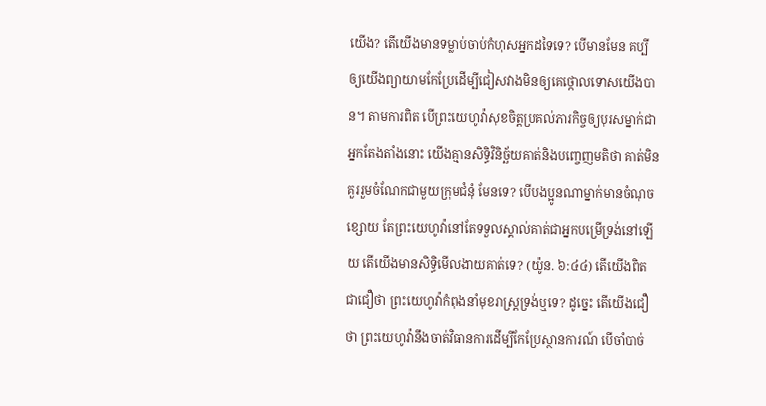យើង? តើយើងមានទម្លាប់ចាប់កំហុសអ្នកដទៃទេ? បើមានមែន គប្បីឲ្យយើងព្យាយាមកែប្រែដើម្បីជៀសវាងមិនឲ្យគេថ្កោលទោសយើងបាន។ តាមការពិត បើព្រះយេហូវ៉ាសុខចិត្តប្រគល់ភារកិច្ចឲ្យបុរសម្នាក់ជាអ្នកតែងតាំងនោះ យើងគ្មានសិទ្ធិវិនិច្ឆ័យគាត់និងបញ្ចេញមតិថា គាត់មិនគួររួមចំណែកជាមួយក្រុមជំនុំ មែនទេ? បើបងប្អូនណាម្នាក់មានចំណុចខ្សោយ តែព្រះយេហូវ៉ានៅតែទទួលស្គាល់គាត់ជាអ្នកបម្រើទ្រង់នៅឡើយ តើយើងមានសិទ្ធិមើលងាយគាត់ទេ? (យ៉ូន. ៦:៤៤) តើយើងពិតជាជឿថា ព្រះយេហូវ៉ាកំពុងនាំមុខរាស្ត្រទ្រង់ឬទេ? ដូច្នេះ តើយើងជឿថា ព្រះយេហូវ៉ានឹងចាត់វិធានការដើម្បីកែប្រែស្ថានការណ៍ បើចាំបាច់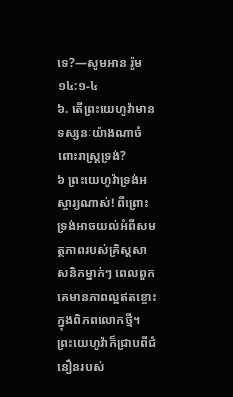ទេ?—សូមអាន រ៉ូម ១៤:១-៤
៦. តើព្រះយេហូវ៉ាមានទស្សនៈយ៉ាងណាចំពោះរាស្ត្រទ្រង់?
៦ ព្រះយេហូវ៉ាទ្រង់អស្ចារ្យណាស់! ពីព្រោះទ្រង់អាចយល់អំពីសមត្ថភាពរបស់គ្រិស្តសាសនិកម្នាក់ៗ ពេលពួកគេមានភាពល្អឥតខ្ចោះក្នុងពិភពលោកថ្មី។ ព្រះយេហូវ៉ាក៏ជ្រាបពីជំនឿនរបស់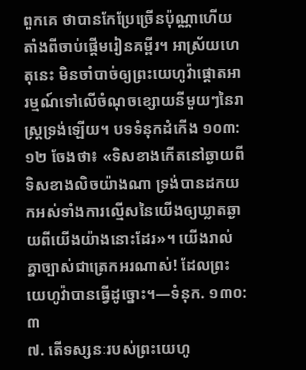ពួកគេ ថាបានកែប្រែច្រើនប៉ុណ្ណាហើយ តាំងពីចាប់ផ្ដើមរៀនគម្ពីរ។ អាស្រ័យហេតុនេះ មិនចាំបាច់ឲ្យព្រះយេហូវ៉ាផ្ដោតអារម្មណ៍ទៅលើចំណុចខ្សោយនីមួយៗនៃរាស្ត្រទ្រង់ឡើយ។ បទទំនុកដំកើង ១០៣:១២ ចែងថា៖ «ទិសខាងកើតនៅឆ្ងាយពីទិសខាងលិចយ៉ាងណា ទ្រង់បានដកយកអស់ទាំងការល្មើសនៃយើងឲ្យឃ្លាតឆ្ងាយពីយើងយ៉ាងនោះដែរ»។ យើងរាល់គ្នាច្បាស់ជាត្រេកអរណាស់! ដែលព្រះយេហូវ៉ាបានធ្វើដូច្នោះ។—ទំនុក. ១៣០:៣
៧. តើទស្សនៈរបស់ព្រះយេហូ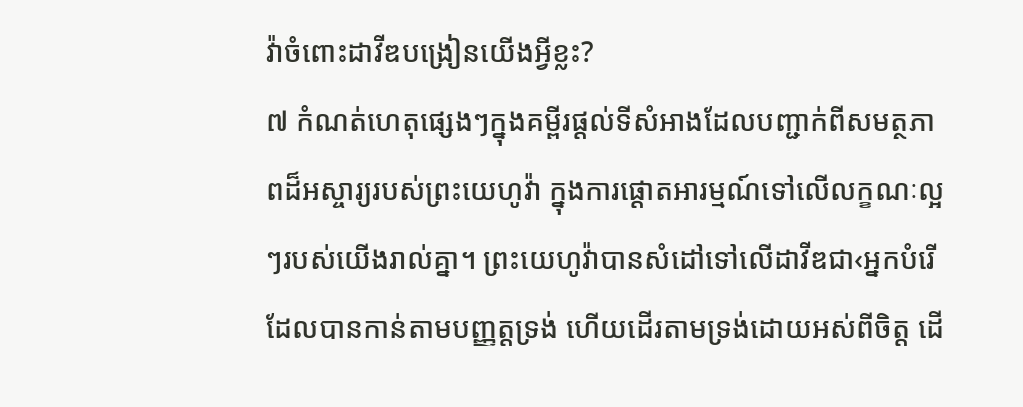វ៉ាចំពោះដាវីឌបង្រៀនយើងអ្វីខ្លះ?
៧ កំណត់ហេតុផ្សេងៗក្នុងគម្ពីរផ្ដល់ទីសំអាងដែលបញ្ជាក់ពីសមត្ថភាពដ៏អស្ចារ្យរបស់ព្រះយេហូវ៉ា ក្នុងការផ្ដោតអារម្មណ៍ទៅលើលក្ខណៈល្អៗរបស់យើងរាល់គ្នា។ ព្រះយេហូវ៉ាបានសំដៅទៅលើដាវីឌជា‹អ្នកបំរើដែលបានកាន់តាមបញ្ញត្តទ្រង់ ហើយដើរតាមទ្រង់ដោយអស់ពីចិត្ត ដើ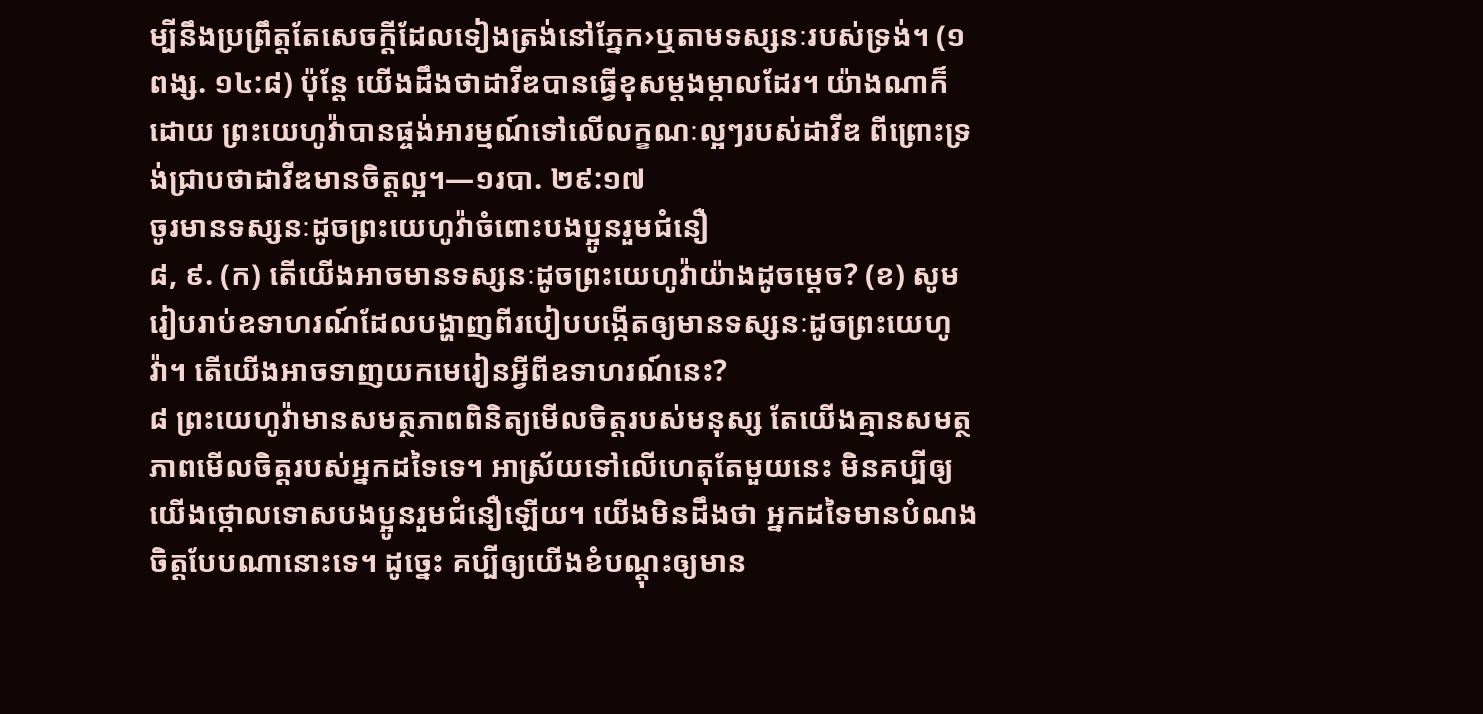ម្បីនឹងប្រព្រឹត្តតែសេចក្ដីដែលទៀងត្រង់នៅភ្នែក›ឬតាមទស្សនៈរបស់ទ្រង់។ (១ពង្ស. ១៤:៨) ប៉ុន្តែ យើងដឹងថាដាវីឌបានធ្វើខុសម្ដងម្កាលដែរ។ យ៉ាងណាក៏ដោយ ព្រះយេហូវ៉ាបានផ្ចង់អារម្មណ៍ទៅលើលក្ខណៈល្អៗរបស់ដាវីឌ ពីព្រោះទ្រង់ជ្រាបថាដាវីឌមានចិត្តល្អ។—១របា. ២៩:១៧
ចូរមានទស្សនៈដូចព្រះយេហូវ៉ាចំពោះបងប្អូនរួមជំនឿ
៨, ៩. (ក) តើយើងអាចមានទស្សនៈដូចព្រះយេហូវ៉ាយ៉ាងដូចម្ដេច? (ខ) សូមរៀបរាប់ឧទាហរណ៍ដែលបង្ហាញពីរបៀបបង្កើតឲ្យមានទស្សនៈដូចព្រះយេហូវ៉ា។ តើយើងអាចទាញយកមេរៀនអ្វីពីឧទាហរណ៍នេះ?
៨ ព្រះយេហូវ៉ាមានសមត្ថភាពពិនិត្យមើលចិត្តរបស់មនុស្ស តែយើងគ្មានសមត្ថភាពមើលចិត្តរបស់អ្នកដទៃទេ។ អាស្រ័យទៅលើហេតុតែមួយនេះ មិនគប្បីឲ្យយើងថ្កោលទោសបងប្អូនរួមជំនឿឡើយ។ យើងមិនដឹងថា អ្នកដទៃមានបំណងចិត្តបែបណានោះទេ។ ដូច្នេះ គប្បីឲ្យយើងខំបណ្ដុះឲ្យមាន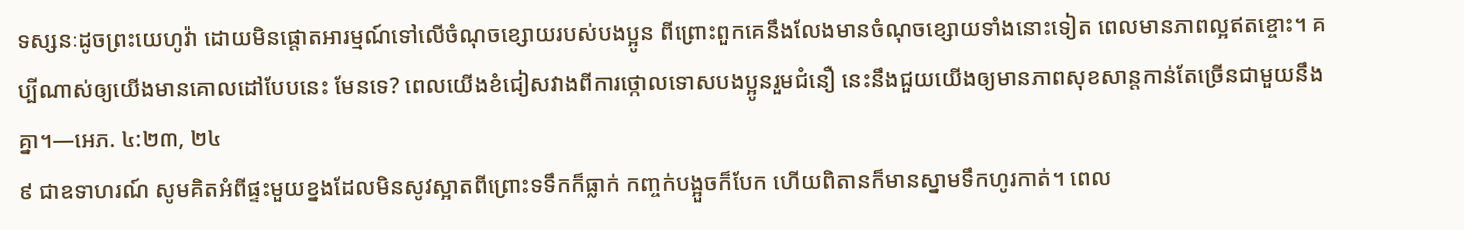ទស្សនៈដូចព្រះយេហូវ៉ា ដោយមិនផ្ដោតអារម្មណ៍ទៅលើចំណុចខ្សោយរបស់បងប្អូន ពីព្រោះពួកគេនឹងលែងមានចំណុចខ្សោយទាំងនោះទៀត ពេលមានភាពល្អឥតខ្ចោះ។ គប្បីណាស់ឲ្យយើងមានគោលដៅបែបនេះ មែនទេ? ពេលយើងខំជៀសវាងពីការថ្កោលទោសបងប្អូនរួមជំនឿ នេះនឹងជួយយើងឲ្យមានភាពសុខសាន្តកាន់តែច្រើនជាមួយនឹងគ្នា។—អេភ. ៤:២៣, ២៤
៩ ជាឧទាហរណ៍ សូមគិតអំពីផ្ទះមួយខ្នងដែលមិនសូវស្អាតពីព្រោះទទឹកក៏ធ្លាក់ កញ្ចក់បង្អួចក៏បែក ហើយពិតានក៏មានស្នាមទឹកហូរកាត់។ ពេល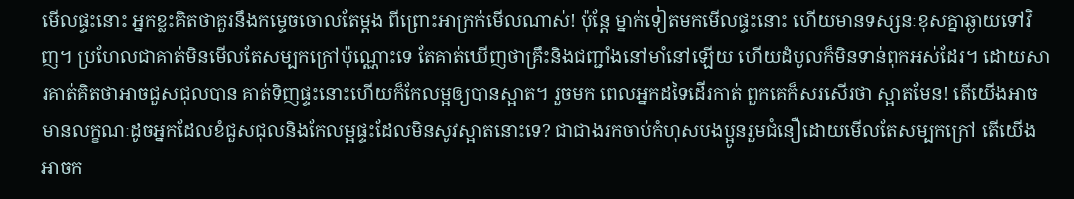មើលផ្ទះនោះ អ្នកខ្លះគិតថាគួរនឹងកម្ទេចចោលតែម្ដង ពីព្រោះអាក្រក់មើលណាស់! ប៉ុន្តែ ម្នាក់ទៀតមកមើលផ្ទះនោះ ហើយមានទស្សនៈខុសគ្នាឆ្ងាយទៅវិញ។ ប្រហែលជាគាត់មិនមើលតែសម្បកក្រៅប៉ុណ្ណោះទេ តែគាត់ឃើញថាគ្រឹះនិងជញ្ជាំងនៅមាំនៅឡើយ ហើយដំបូលក៏មិនទាន់ពុកអស់ដែរ។ ដោយសារគាត់គិតថាអាចជួសជុលបាន គាត់ទិញផ្ទះនោះហើយក៏កែលម្អឲ្យបានស្អាត។ រួចមក ពេលអ្នកដទៃដើរកាត់ ពួកគេក៏សរសើរថា ស្អាតមែន! តើយើងអាចមានលក្ខណៈដូចអ្នកដែលខំជួសជុលនិងកែលម្អផ្ទះដែលមិនសូវស្អាតនោះទេ? ជាជាងរកចាប់កំហុសបងប្អូនរួមជំនឿដោយមើលតែសម្បកក្រៅ តើយើងអាចក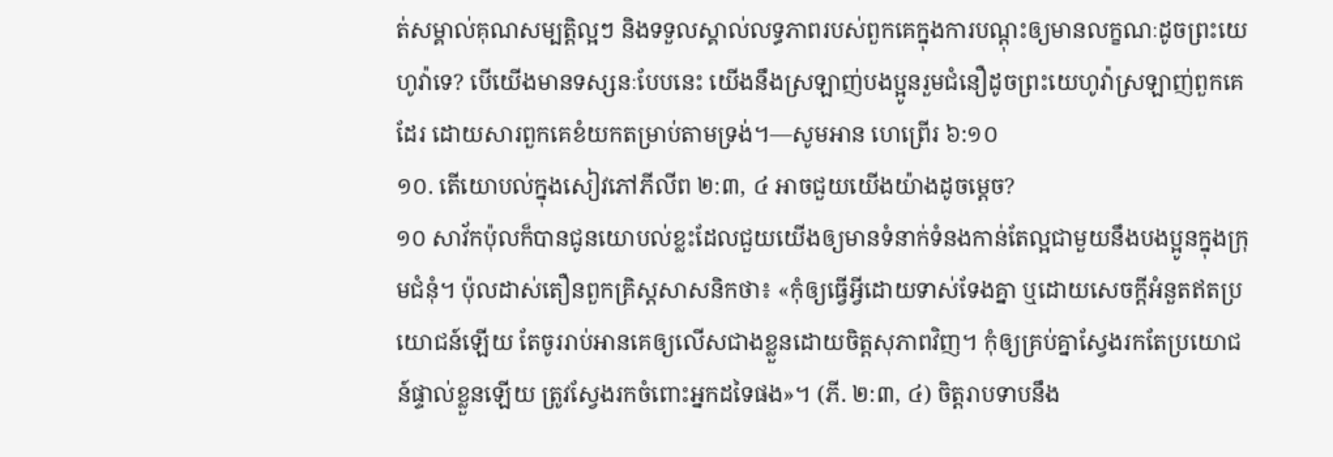ត់សម្គាល់គុណសម្បត្ដិល្អៗ និងទទួលស្គាល់លទ្ធភាពរបស់ពួកគេក្នុងការបណ្ដុះឲ្យមានលក្ខណៈដូចព្រះយេហូវ៉ាទេ? បើយើងមានទស្សនៈបែបនេះ យើងនឹងស្រឡាញ់បងប្អូនរួមជំនឿដូចព្រះយេហូវ៉ាស្រឡាញ់ពួកគេដែរ ដោយសារពួកគេខំយកតម្រាប់តាមទ្រង់។—សូមអាន ហេព្រើរ ៦:១០
១០. តើយោបល់ក្នុងសៀវភៅភីលីព ២:៣, ៤ អាចជួយយើងយ៉ាងដូចម្ដេច?
១០ សាវ័កប៉ុលក៏បានជូនយោបល់ខ្លះដែលជួយយើងឲ្យមានទំនាក់ទំនងកាន់តែល្អជាមួយនឹងបងប្អូនក្នុងក្រុមជំនុំ។ ប៉ុលដាស់តឿនពួកគ្រិស្តសាសនិកថា៖ «កុំឲ្យធ្វើអ្វីដោយទាស់ទែងគ្នា ឬដោយសេចក្ដីអំនួតឥតប្រយោជន៍ឡើយ តែចូររាប់អានគេឲ្យលើសជាងខ្លួនដោយចិត្តសុភាពវិញ។ កុំឲ្យគ្រប់គ្នាស្វែងរកតែប្រយោជន៍ផ្ទាល់ខ្លួនឡើយ ត្រូវស្វែងរកចំពោះអ្នកដទៃផង»។ (ភី. ២:៣, ៤) ចិត្តរាបទាបនឹង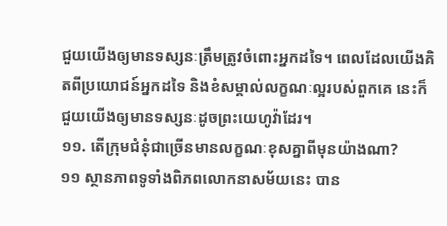ជួយយើងឲ្យមានទស្សនៈត្រឹមត្រូវចំពោះអ្នកដទៃ។ ពេលដែលយើងគិតពីប្រយោជន៍អ្នកដទៃ និងខំសម្គាល់លក្ខណៈល្អរបស់ពួកគេ នេះក៏ជួយយើងឲ្យមានទស្សនៈដូចព្រះយេហូវ៉ាដែរ។
១១. តើក្រុមជំនុំជាច្រើនមានលក្ខណៈខុសគ្នាពីមុនយ៉ាងណា?
១១ ស្ថានភាពទូទាំងពិភពលោកនាសម័យនេះ បាន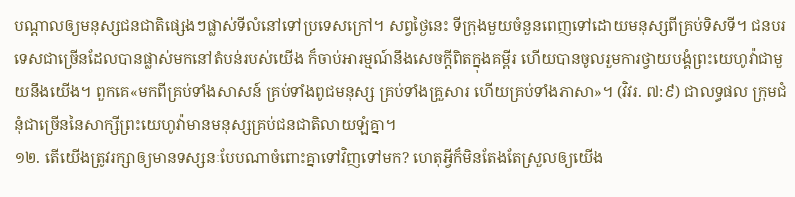បណ្ដាលឲ្យមនុស្សជនជាតិផ្សេងៗផ្លាស់ទីលំនៅទៅប្រទេសក្រៅ។ សព្វថ្ងៃនេះ ទីក្រុងមួយចំនួនពេញទៅដោយមនុស្សពីគ្រប់ទិសទី។ ជនបរទេសជាច្រើនដែលបានផ្លាស់មកនៅតំបន់របស់យើង ក៏ចាប់អារម្មណ៍នឹងសេចក្ដីពិតក្នុងគម្ពីរ ហើយបានចូលរួមការថ្វាយបង្គំព្រះយេហូវ៉ាជាមួយនឹងយើង។ ពួកគេ«មកពីគ្រប់ទាំងសាសន៍ គ្រប់ទាំងពូជមនុស្ស គ្រប់ទាំងគ្រួសារ ហើយគ្រប់ទាំងភាសា»។ (វិវរ. ៧:៩) ជាលទ្ធផល ក្រុមជំនុំជាច្រើននៃសាក្សីព្រះយេហូវ៉ាមានមនុស្សគ្រប់ជនជាតិលាយឡំគ្នា។
១២. តើយើងត្រូវរក្សាឲ្យមានទស្សនៈបែបណាចំពោះគ្នាទៅវិញទៅមក? ហេតុអ្វីក៏មិនតែងតែស្រួលឲ្យយើង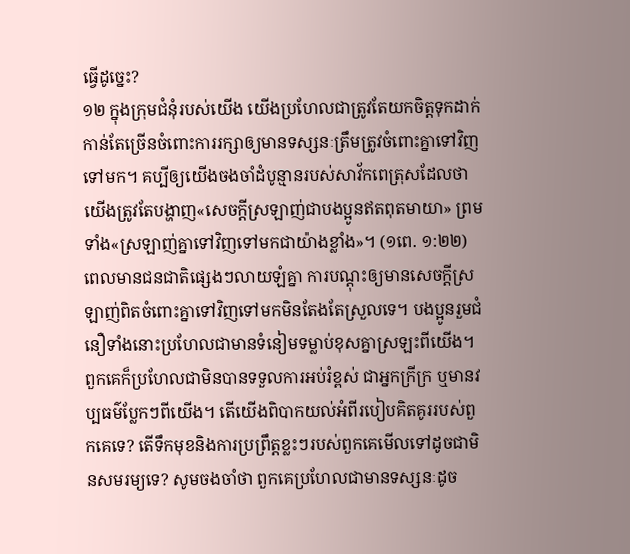ធ្វើដូច្នេះ?
១២ ក្នុងក្រុមជំនុំរបស់យើង យើងប្រហែលជាត្រូវតែយកចិត្តទុកដាក់កាន់តែច្រើនចំពោះការរក្សាឲ្យមានទស្សនៈត្រឹមត្រូវចំពោះគ្នាទៅវិញទៅមក។ គប្បីឲ្យយើងចងចាំដំបូន្មានរបស់សាវ័កពេត្រុសដែលថា យើងត្រូវតែបង្ហាញ«សេចក្ដីស្រឡាញ់ជាបងប្អូនឥតពុតមាយា» ព្រមទាំង«ស្រឡាញ់គ្នាទៅវិញទៅមកជាយ៉ាងខ្លាំង»។ (១ពេ. ១:២២) ពេលមានជនជាតិផ្សេងៗលាយឡំគ្នា ការបណ្ដុះឲ្យមានសេចក្ដីស្រឡាញ់ពិតចំពោះគ្នាទៅវិញទៅមកមិនតែងតែស្រួលទេ។ បងប្អូនរួមជំនឿទាំងនោះប្រហែលជាមានទំនៀមទម្លាប់ខុសគ្នាស្រឡះពីយើង។ ពួកគេក៏ប្រហែលជាមិនបានទទួលការអប់រំខ្ពស់ ជាអ្នកក្រីក្រ ឬមានវប្បធម៌ប្លែកៗពីយើង។ តើយើងពិបាកយល់អំពីរបៀបគិតគូររបស់ពួកគេទេ? តើទឹកមុខនិងការប្រព្រឹត្តខ្លះៗរបស់ពួកគេមើលទៅដូចជាមិនសមរម្យទេ? សូមចងចាំថា ពួកគេប្រហែលជាមានទស្សនៈដូច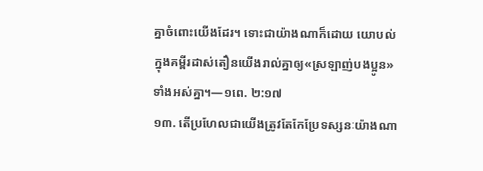គ្នាចំពោះយើងដែរ។ ទោះជាយ៉ាងណាក៏ដោយ យោបល់ក្នុងគម្ពីរដាស់តឿនយើងរាល់គ្នាឲ្យ«ស្រឡាញ់បងប្អូន»ទាំងអស់គ្នា។—១ពេ. ២:១៧
១៣. តើប្រហែលជាយើងត្រូវតែកែប្រែទស្សនៈយ៉ាងណា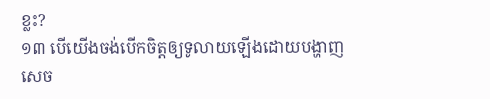ខ្លះ?
១៣ បើយើងចង់បើកចិត្តឲ្យទូលាយឡើងដោយបង្ហាញសេច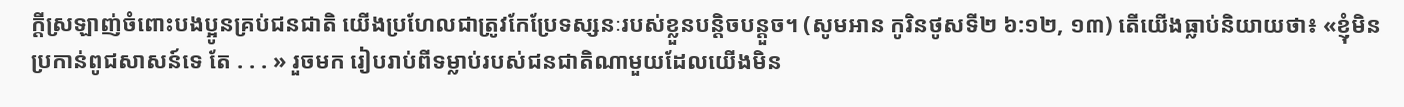ក្ដីស្រឡាញ់ចំពោះបងប្អូនគ្រប់ជនជាតិ យើងប្រហែលជាត្រូវកែប្រែទស្សនៈរបស់ខ្លួនបន្ដិចបន្តួច។ (សូមអាន កូរិនថូសទី២ ៦:១២, ១៣) តើយើងធ្លាប់និយាយថា៖ «ខ្ញុំមិនប្រកាន់ពូជសាសន៍ទេ តែ . . . » រួចមក រៀបរាប់ពីទម្លាប់របស់ជនជាតិណាមួយដែលយើងមិន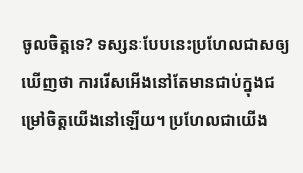ចូលចិត្តទេ? ទស្សនៈបែបនេះប្រហែលជាសឲ្យឃើញថា ការរើសអើងនៅតែមានជាប់ក្នុងជម្រៅចិត្តយើងនៅឡើយ។ ប្រហែលជាយើង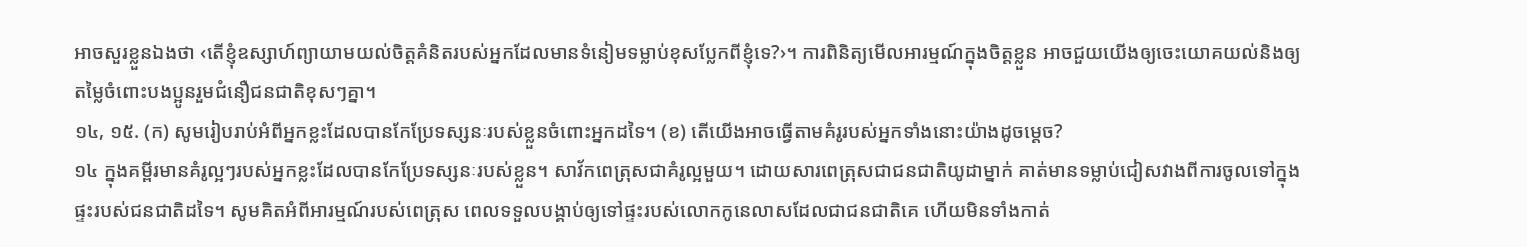អាចសួរខ្លួនឯងថា ‹តើខ្ញុំឧស្សាហ៍ព្យាយាមយល់ចិត្តគំនិតរបស់អ្នកដែលមានទំនៀមទម្លាប់ខុសប្លែកពីខ្ញុំទេ?›។ ការពិនិត្យមើលអារម្មណ៍ក្នុងចិត្តខ្លួន អាចជួយយើងឲ្យចេះយោគយល់និងឲ្យតម្លៃចំពោះបងប្អូនរួមជំនឿជនជាតិខុសៗគ្នា។
១៤, ១៥. (ក) សូមរៀបរាប់អំពីអ្នកខ្លះដែលបានកែប្រែទស្សនៈរបស់ខ្លួនចំពោះអ្នកដទៃ។ (ខ) តើយើងអាចធ្វើតាមគំរូរបស់អ្នកទាំងនោះយ៉ាងដូចម្ដេច?
១៤ ក្នុងគម្ពីរមានគំរូល្អៗរបស់អ្នកខ្លះដែលបានកែប្រែទស្សនៈរបស់ខ្លួន។ សាវ័កពេត្រុសជាគំរូល្អមួយ។ ដោយសារពេត្រុសជាជនជាតិយូដាម្នាក់ គាត់មានទម្លាប់ជៀសវាងពីការចូលទៅក្នុងផ្ទះរបស់ជនជាតិដទៃ។ សូមគិតអំពីអារម្មណ៍របស់ពេត្រុស ពេលទទួលបង្គាប់ឲ្យទៅផ្ទះរបស់លោកកូនេលាសដែលជាជនជាតិគេ ហើយមិនទាំងកាត់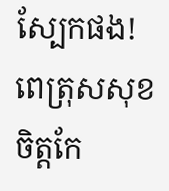ស្បែកផង! ពេត្រុសសុខចិត្តកែ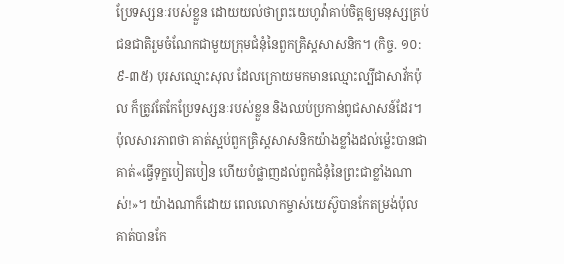ប្រែទស្សនៈរបស់ខ្លួន ដោយយល់ថាព្រះយេហូវ៉ាគាប់ចិត្តឲ្យមនុស្សគ្រប់ជនជាតិរួមចំណែកជាមួយក្រុមជំនុំនៃពួកគ្រិស្តសាសនិក។ (កិច្ច. ១០:៩-៣៥) បុរសឈ្មោះសុល ដែលក្រោយមកមានឈ្មោះល្បីជាសាវ័កប៉ុល ក៏ត្រូវតែកែប្រែទស្សនៈរបស់ខ្លួន និងឈប់ប្រកាន់ពូជសាសន៍ដែរ។ ប៉ុលសារភាពថា គាត់ស្អប់ពួកគ្រិស្តសាសនិកយ៉ាងខ្លាំងដល់ម្ល៉េះបានជាគាត់«ធ្វើទុក្ខបៀតបៀន ហើយបំផ្លាញដល់ពួកជំនុំនៃព្រះជាខ្លាំងណាស់!»។ យ៉ាងណាក៏ដោយ ពេលលោកម្ចាស់យេស៊ូបានកែតម្រង់ប៉ុល គាត់បានកែ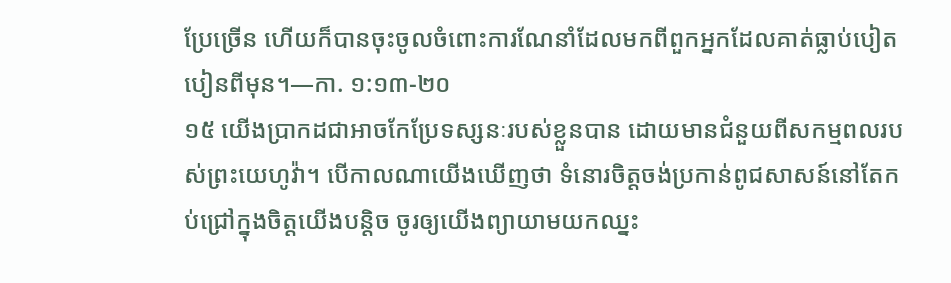ប្រែច្រើន ហើយក៏បានចុះចូលចំពោះការណែនាំដែលមកពីពួកអ្នកដែលគាត់ធ្លាប់បៀតបៀនពីមុន។—កា. ១:១៣-២០
១៥ យើងប្រាកដជាអាចកែប្រែទស្សនៈរបស់ខ្លួនបាន ដោយមានជំនួយពីសកម្មពលរបស់ព្រះយេហូវ៉ា។ បើកាលណាយើងឃើញថា ទំនោរចិត្តចង់ប្រកាន់ពូជសាសន៍នៅតែកប់ជ្រៅក្នុងចិត្តយើងបន្ដិច ចូរឲ្យយើងព្យាយាមយកឈ្នះ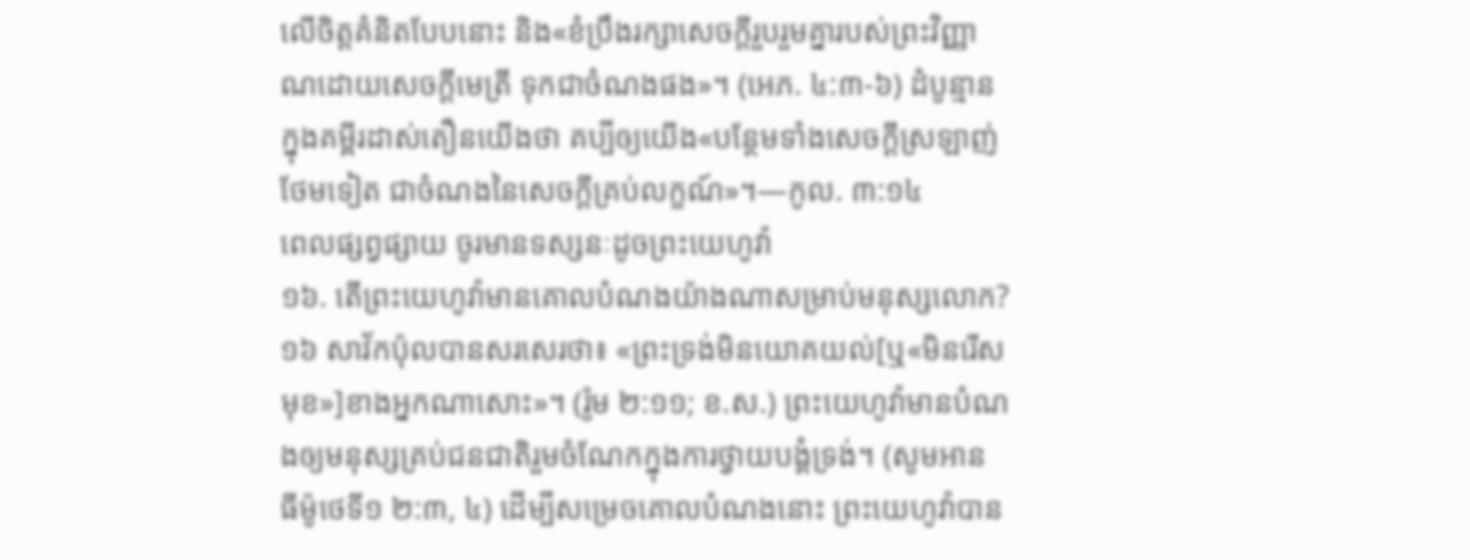លើចិត្តគំនិតបែបនោះ និង«ខំប្រឹងរក្សាសេចក្ដីរួបរួមគ្នារបស់ព្រះវិញ្ញាណដោយសេចក្ដីមេត្រី ទុកជាចំណងផង»។ (អេភ. ៤:៣-៦) ដំបូន្មានក្នុងគម្ពីរដាស់តឿនយើងថា គប្បីឲ្យយើង«បន្ថែមទាំងសេចក្ដីស្រឡាញ់ថែមទៀត ជាចំណងនៃសេចក្ដីគ្រប់លក្ខណ៍»។—កូល. ៣:១៤
ពេលផ្សព្វផ្សាយ ចូរមានទស្សនៈដូចព្រះយេហូវ៉ា
១៦. តើព្រះយេហូវ៉ាមានគោលបំណងយ៉ាងណាសម្រាប់មនុស្សលោក?
១៦ សាវ័កប៉ុលបានសរសេរថា៖ «ព្រះទ្រង់មិនយោគយល់[ឬ«មិនរើសមុខ»]ខាងអ្នកណាសោះ»។ (រ៉ូម ២:១១; ខ.ស.) ព្រះយេហូវ៉ាមានបំណងឲ្យមនុស្សគ្រប់ជនជាតិរួមចំណែកក្នុងការថ្វាយបង្គំទ្រង់។ (សូមអាន ធីម៉ូថេទី១ ២:៣, ៤) ដើម្បីសម្រេចគោលបំណងនោះ ព្រះយេហូវ៉ាបាន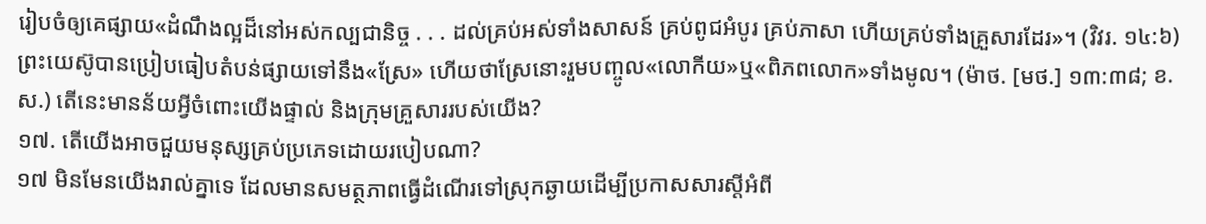រៀបចំឲ្យគេផ្សាយ«ដំណឹងល្អដ៏នៅអស់កល្បជានិច្ច . . . ដល់គ្រប់អស់ទាំងសាសន៍ គ្រប់ពូជអំបូរ គ្រប់ភាសា ហើយគ្រប់ទាំងគ្រួសារដែរ»។ (វិវរ. ១៤:៦) ព្រះយេស៊ូបានប្រៀបធៀបតំបន់ផ្សាយទៅនឹង«ស្រែ» ហើយថាស្រែនោះរួមបញ្ចូល«លោកីយ»ឬ«ពិភពលោក»ទាំងមូល។ (ម៉ាថ. [មថ.] ១៣:៣៨; ខ.ស.) តើនេះមានន័យអ្វីចំពោះយើងផ្ទាល់ និងក្រុមគ្រួសាររបស់យើង?
១៧. តើយើងអាចជួយមនុស្សគ្រប់ប្រភេទដោយរបៀបណា?
១៧ មិនមែនយើងរាល់គ្នាទេ ដែលមានសមត្ថភាពធ្វើដំណើរទៅស្រុកឆ្ងាយដើម្បីប្រកាសសារស្តីអំពី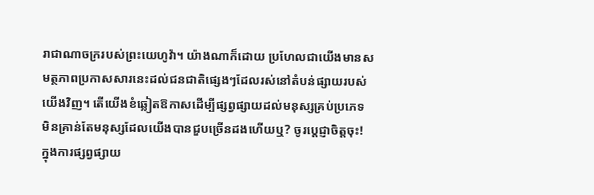រាជាណាចក្ររបស់ព្រះយេហូវ៉ា។ យ៉ាងណាក៏ដោយ ប្រហែលជាយើងមានសមត្ថភាពប្រកាសសារនេះដល់ជនជាតិផ្សេងៗដែលរស់នៅតំបន់ផ្សាយរបស់យើងវិញ។ តើយើងខំឆ្លៀតឱកាសដើម្បីផ្សព្វផ្សាយដល់មនុស្សគ្រប់ប្រភេទ មិនគ្រាន់តែមនុស្សដែលយើងបានជួបច្រើនដងហើយឬ? ចូរប្ដេជ្ញាចិត្តចុះ! ក្នុងការផ្សព្វផ្សាយ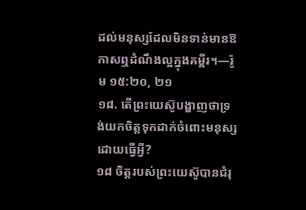ដល់មនុស្សដែលមិនទាន់មានឱកាសឮដំណឹងល្អក្នុងគម្ពីរ។—រ៉ូម ១៥:២០, ២១
១៨. តើព្រះយេស៊ូបង្ហាញថាទ្រង់យកចិត្តទុកដាក់ចំពោះមនុស្សដោយធ្វើអ្វី?
១៨ ចិត្តរបស់ព្រះយេស៊ូបានជំរុ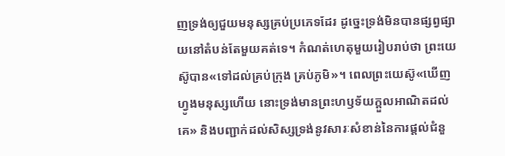ញទ្រង់ឲ្យជួយមនុស្សគ្រប់ប្រភេទដែរ ដូច្នេះទ្រង់មិនបានផ្សព្វផ្សាយនៅតំបន់តែមួយគត់ទេ។ កំណត់ហេតុមួយរៀបរាប់ថា ព្រះយេស៊ូបាន«ទៅដល់គ្រប់ក្រុង គ្រប់ភូមិ»។ ពេលព្រះយេស៊ូ«ឃើញហ្វូងមនុស្សហើយ នោះទ្រង់មានព្រះហឫទ័យក្ដួលអាណិតដល់គេ» និងបញ្ជាក់ដល់សិស្សទ្រង់នូវសារៈសំខាន់នៃការផ្ដល់ជំនួ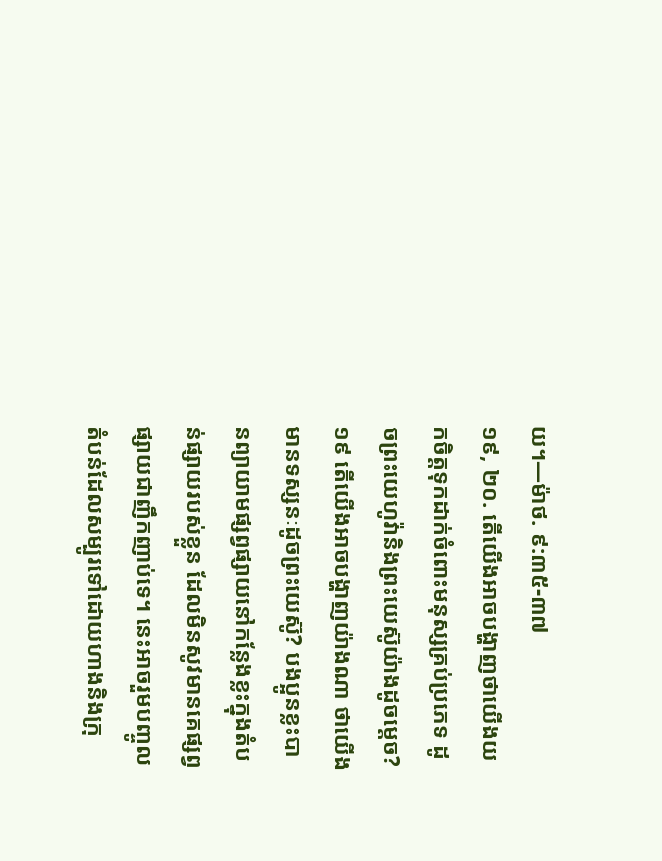យ។—ម៉ាថ. ៩:៣៥-៣៧
១៩, ២០. តើយើងអាចបង្ហាញថាយើងយកចិត្តទុកដាក់ចំពោះមនុស្សគ្រប់ប្រភេទ ដូចព្រះយេហូវ៉ានិងព្រះយេស៊ូយ៉ាងដូចម្ដេច?
១៩ តើយើងអាចបង្ហាញយ៉ាងណា ថាយើងមានទស្សនៈដូចព្រះយេស៊ូ? បងប្អូនខ្លះបានព្យាយាមផ្សព្វផ្សាយនៅកន្លែងខ្លះក្នុងតំបន់ផ្សាយរបស់ខ្លួន ដែលមិនសូវមានគេផ្សព្វផ្សាយជាញឹកញាប់ទេ។ នេះអាចរួមបញ្ចូលតំបន់ដែលសម្បូរទៅដោយហាងនិងក្រុ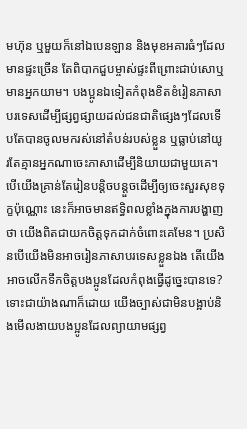មហ៊ុន ឬមួយក៏នៅឯបេនឡាន និងមុខអគារធំៗដែលមានផ្ទះច្រើន តែពិបាកជួបម្ចាស់ផ្ទះពីព្រោះជាប់សោឬមានអ្នកយាម។ បងប្អូនឯទៀតកំពុងខិតខំរៀនភាសាបរទេសដើម្បីផ្សព្វផ្សាយដល់ជនជាតិផ្សេងៗដែលទើបតែបានចូលមករស់នៅតំបន់របស់ខ្លួន ឬធ្លាប់នៅយូរតែគ្មានអ្នកណាចេះភាសាដើម្បីនិយាយជាមួយគេ។ បើយើងគ្រាន់តែរៀនបន្ដិចបន្តួចដើម្បីឲ្យចេះសួរសុខទុក្ខប៉ុណ្ណោះ នេះក៏អាចមានឥទ្ធិពលខ្លាំងក្នុងការបង្ហាញថា យើងពិតជាយកចិត្តទុកដាក់ចំពោះគេមែន។ ប្រសិនបើយើងមិនអាចរៀនភាសាបរទេសខ្លួនឯង តើយើងអាចលើកទឹកចិត្តបងប្អូនដែលកំពុងធ្វើដូច្នេះបានទេ? ទោះជាយ៉ាងណាក៏ដោយ យើងច្បាស់ជាមិនបង្អាប់និងមើលងាយបងប្អូនដែលព្យាយាមផ្សព្វ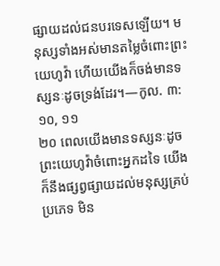ផ្សាយដល់ជនបរទេសឡើយ។ មនុស្សទាំងអស់មានតម្លៃចំពោះព្រះយេហូវ៉ា ហើយយើងក៏ចង់មានទស្សនៈដូចទ្រង់ដែរ។—កូល. ៣:១០, ១១
២០ ពេលយើងមានទស្សនៈដូចព្រះយេហូវ៉ាចំពោះអ្នកដទៃ យើងក៏នឹងផ្សព្វផ្សាយដល់មនុស្សគ្រប់ប្រភេទ មិន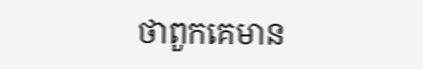ថាពួកគេមាន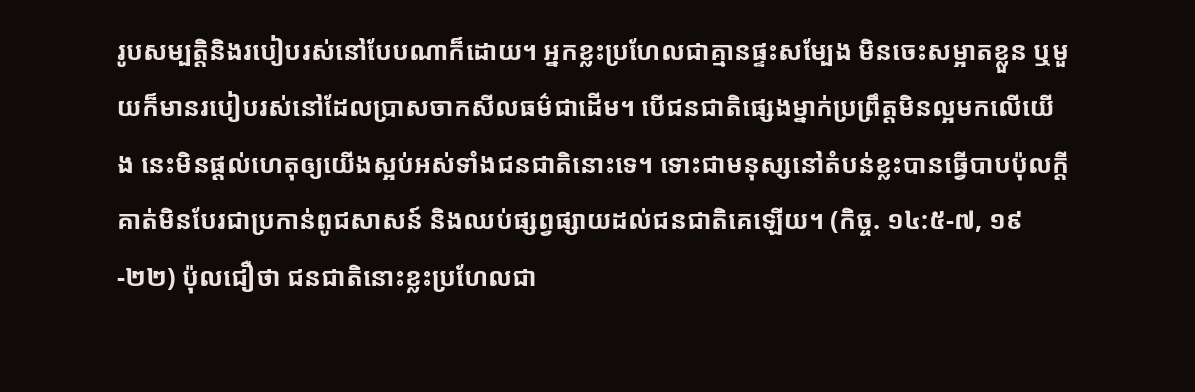រូបសម្បត្ដិនិងរបៀបរស់នៅបែបណាក៏ដោយ។ អ្នកខ្លះប្រហែលជាគ្មានផ្ទះសម្បែង មិនចេះសម្អាតខ្លួន ឬមួយក៏មានរបៀបរស់នៅដែលប្រាសចាកសីលធម៌ជាដើម។ បើជនជាតិផ្សេងម្នាក់ប្រព្រឹត្តមិនល្អមកលើយើង នេះមិនផ្ដល់ហេតុឲ្យយើងស្អប់អស់ទាំងជនជាតិនោះទេ។ ទោះជាមនុស្សនៅតំបន់ខ្លះបានធ្វើបាបប៉ុលក្ដី គាត់មិនបែរជាប្រកាន់ពូជសាសន៍ និងឈប់ផ្សព្វផ្សាយដល់ជនជាតិគេឡើយ។ (កិច្ច. ១៤:៥-៧, ១៩-២២) ប៉ុលជឿថា ជនជាតិនោះខ្លះប្រហែលជា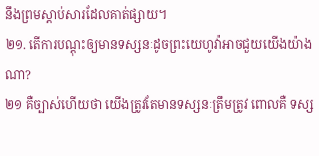នឹងព្រមស្ដាប់សារដែលគាត់ផ្សាយ។
២១. តើការបណ្ដុះឲ្យមានទស្សនៈដូចព្រះយេហូវ៉ាអាចជួយយើងយ៉ាងណា?
២១ គឺច្បាស់ហើយថា យើងត្រូវតែមានទស្សនៈត្រឹមត្រូវ ពោលគឺ ទស្ស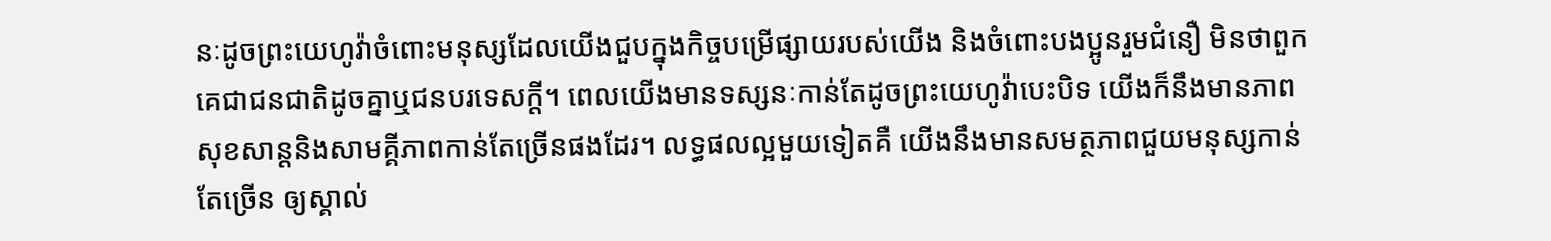នៈដូចព្រះយេហូវ៉ាចំពោះមនុស្សដែលយើងជួបក្នុងកិច្ចបម្រើផ្សាយរបស់យើង និងចំពោះបងប្អូនរួមជំនឿ មិនថាពួកគេជាជនជាតិដូចគ្នាឬជនបរទេសក្ដី។ ពេលយើងមានទស្សនៈកាន់តែដូចព្រះយេហូវ៉ាបេះបិទ យើងក៏នឹងមានភាពសុខសាន្តនិងសាមគ្គីភាពកាន់តែច្រើនផងដែរ។ លទ្ធផលល្អមួយទៀតគឺ យើងនឹងមានសមត្ថភាពជួយមនុស្សកាន់តែច្រើន ឲ្យស្គាល់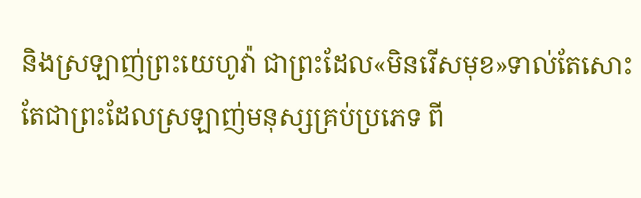និងស្រឡាញ់ព្រះយេហូវ៉ា ជាព្រះដែល«មិនរើសមុខ»ទាល់តែសោះ តែជាព្រះដែលស្រឡាញ់មនុស្សគ្រប់ប្រភេទ ពី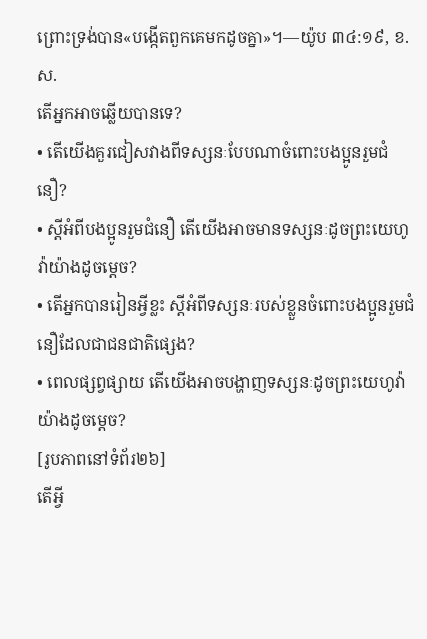ព្រោះទ្រង់បាន«បង្កើតពួកគេមកដូចគ្នា»។—យ៉ូប ៣៤:១៩, ខ.ស.
តើអ្នកអាចឆ្លើយបានទេ?
• តើយើងគួរជៀសវាងពីទស្សនៈបែបណាចំពោះបងប្អូនរួមជំនឿ?
• ស្តីអំពីបងប្អូនរួមជំនឿ តើយើងអាចមានទស្សនៈដូចព្រះយេហូវ៉ាយ៉ាងដូចម្ដេច?
• តើអ្នកបានរៀនអ្វីខ្លះ ស្តីអំពីទស្សនៈរបស់ខ្លួនចំពោះបងប្អូនរួមជំនឿដែលជាជនជាតិផ្សេង?
• ពេលផ្សព្វផ្សាយ តើយើងអាចបង្ហាញទស្សនៈដូចព្រះយេហូវ៉ាយ៉ាងដូចម្ដេច?
[រូបភាពនៅទំព័រ២៦]
តើអ្វី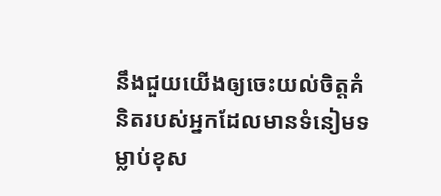នឹងជួយយើងឲ្យចេះយល់ចិត្តគំនិតរបស់អ្នកដែលមានទំនៀមទម្លាប់ខុស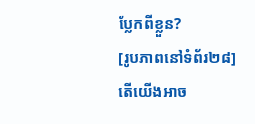ប្លែកពីខ្លួន?
[រូបភាពនៅទំព័រ២៨]
តើយើងអាច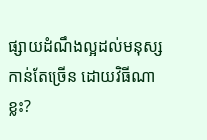ផ្សាយដំណឹងល្អដល់មនុស្សកាន់តែច្រើន ដោយវិធីណាខ្លះ?